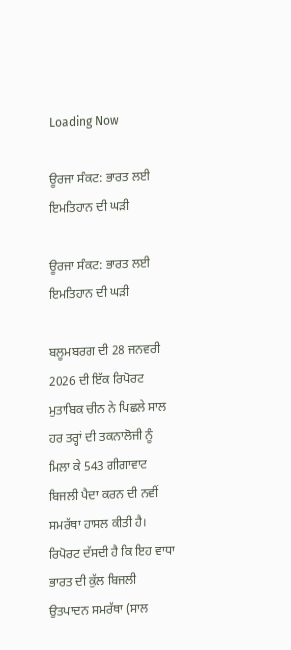Loading Now

ਊਰਜਾ ਸੰਕਟ: ਭਾਰਤ ਲਈ ਇਮਤਿਹਾਨ ਦੀ ਘੜੀ

ਊਰਜਾ ਸੰਕਟ: ਭਾਰਤ ਲਈ ਇਮਤਿਹਾਨ ਦੀ ਘੜੀ

ਬਲੂਮਬਰਗ ਦੀ 28 ਜਨਵਰੀ 2026 ਦੀ ਇੱਕ ਰਿਪੋਰਟ ਮੁਤਾਬਿਕ ਚੀਨ ਨੇ ਪਿਛਲੇ ਸਾਲ ਹਰ ਤਰ੍ਹਾਂ ਦੀ ਤਕਨਾਲੋਜੀ ਨੂੰ ਮਿਲਾ ਕੇ 543 ਗੀਗਾਵਾਟ ਬਿਜਲੀ ਪੈਦਾ ਕਰਨ ਦੀ ਨਵੀਂ ਸਮਰੱਥਾ ਹਾਸਲ ਕੀਤੀ ਹੈ। ਰਿਪੋਰਟ ਦੱਸਦੀ ਹੈ ਕਿ ਇਹ ਵਾਧਾ ਭਾਰਤ ਦੀ ਕੁੱਲ ਬਿਜਲੀ ਉਤਪਾਦਨ ਸਮਰੱਥਾ (ਸਾਲ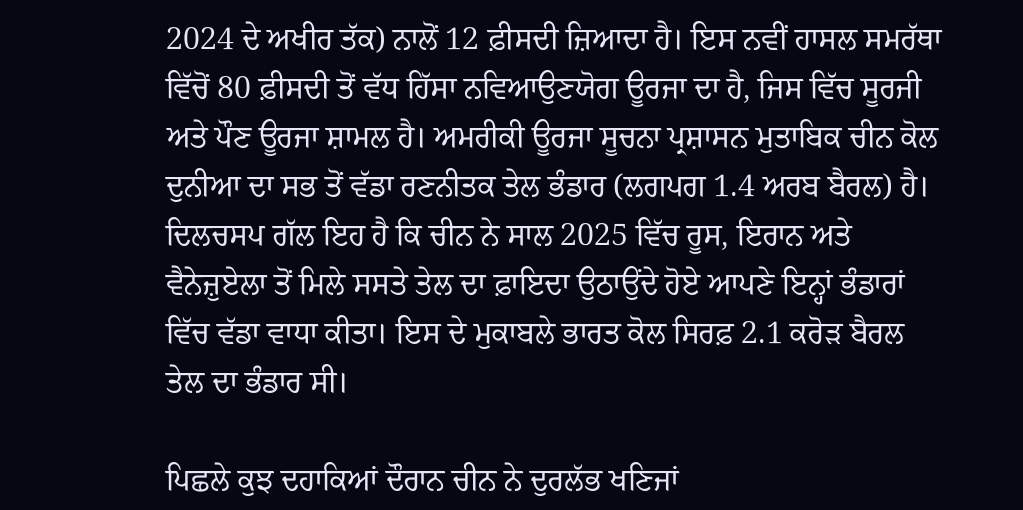2024 ਦੇ ਅਖੀਰ ਤੱਕ) ਨਾਲੋਂ 12 ਫ਼ੀਸਦੀ ਜ਼ਿਆਦਾ ਹੈ। ਇਸ ਨਵੀਂ ਹਾਸਲ ਸਮਰੱਥਾ ਵਿੱਚੋਂ 80 ਫ਼ੀਸਦੀ ਤੋਂ ਵੱਧ ਹਿੱਸਾ ਨਵਿਆਉਣਯੋਗ ਊਰਜਾ ਦਾ ਹੈ, ਜਿਸ ਵਿੱਚ ਸੂਰਜੀ ਅਤੇ ਪੌਣ ਊਰਜਾ ਸ਼ਾਮਲ ਹੈ। ਅਮਰੀਕੀ ਊਰਜਾ ਸੂਚਨਾ ਪ੍ਰਸ਼ਾਸਨ ਮੁਤਾਬਿਕ ਚੀਨ ਕੋਲ ਦੁਨੀਆ ਦਾ ਸਭ ਤੋਂ ਵੱਡਾ ਰਣਨੀਤਕ ਤੇਲ ਭੰਡਾਰ (ਲਗਪਗ 1.4 ਅਰਬ ਬੈਰਲ) ਹੈ। ਦਿਲਚਸਪ ਗੱਲ ਇਹ ਹੈ ਕਿ ਚੀਨ ਨੇ ਸਾਲ 2025 ਵਿੱਚ ਰੂਸ, ਇਰਾਨ ਅਤੇ ਵੈਨੇਜ਼ੁਏਲਾ ਤੋਂ ਮਿਲੇ ਸਸਤੇ ਤੇਲ ਦਾ ਫ਼ਾਇਦਾ ਉਠਾਉਂਦੇ ਹੋਏ ਆਪਣੇ ਇਨ੍ਹਾਂ ਭੰਡਾਰਾਂ ਵਿੱਚ ਵੱਡਾ ਵਾਧਾ ਕੀਤਾ। ਇਸ ਦੇ ਮੁਕਾਬਲੇ ਭਾਰਤ ਕੋਲ ਸਿਰਫ਼ 2.1 ਕਰੋੜ ਬੈਰਲ ਤੇਲ ਦਾ ਭੰਡਾਰ ਸੀ।

ਪਿਛਲੇ ਕੁਝ ਦਹਾਕਿਆਂ ਦੌਰਾਨ ਚੀਨ ਨੇ ਦੁਰਲੱਭ ਖਣਿਜਾਂ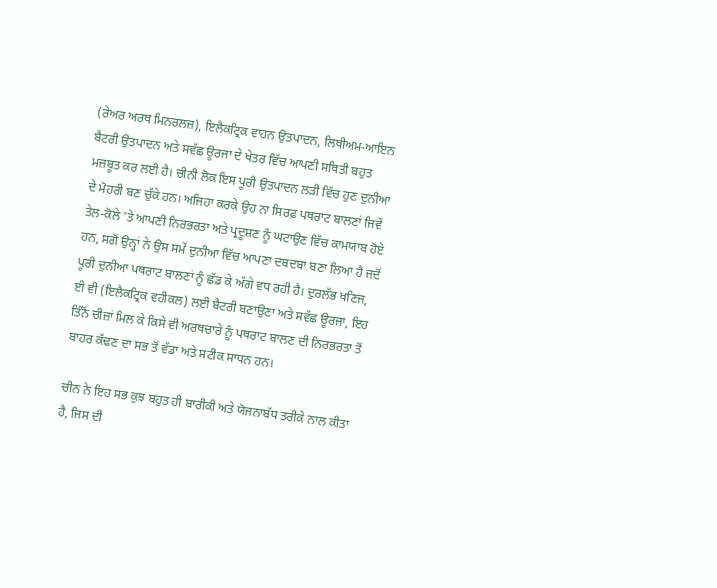(ਰੇਅਰ ਅਰਥ ਮਿਨਰਲਜ਼), ਇਲੈਕਟ੍ਰਿਕ ਵਾਹਨ ਉਤਪਾਦਨ, ਲਿਥੀਅਮ-ਆਇਨ ਬੈਟਰੀ ਉਤਪਾਦਨ ਅਤੇ ਸਵੱਛ ਊਰਜਾ ਦੇ ਖੇਤਰ ਵਿੱਚ ਆਪਣੀ ਸਥਿਤੀ ਬਹੁਤ ਮਜ਼ਬੂਤ ਕਰ ਲਈ ਹੈ। ਚੀਨੀ ਲੋਕ ਇਸ ਪੂਰੀ ਉਤਪਾਦਨ ਲੜੀ ਵਿੱਚ ਹੁਣ ਦੁਨੀਆ ਦੇ ਮੋਹਰੀ ਬਣ ਚੁੱਕੇ ਹਨ। ਅਜਿਹਾ ਕਰਕੇ ਉਹ ਨਾ ਸਿਰਫ਼ ਪਥਰਾਟ ਬਾਲਣਾਂ ਜਿਵੇਂ ਤੇਲ-ਕੋਲੇ ’ਤੇ ਆਪਣੀ ਨਿਰਭਰਤਾ ਅਤੇ ਪ੍ਰਦੂਸ਼ਣ ਨੂੰ ਘਟਾਉਣ ਵਿੱਚ ਕਾਮਯਾਬ ਹੋਏ ਹਨ, ਸਗੋਂ ਉਨ੍ਹਾਂ ਨੇ ਉਸ ਸਮੇਂ ਦੁਨੀਆ ਵਿੱਚ ਆਪਣਾ ਦਬਦਬਾ ਬਣਾ ਲਿਆ ਹੈ ਜਦੋਂ ਪੂਰੀ ਦੁਨੀਆ ਪਥਰਾਟ ਬਾਲਣਾਂ ਨੂੰ ਛੱਡ ਕੇ ਅੱਗੇ ਵਧ ਰਹੀ ਹੈ। ਦੁਰਲੱਭ ਖਣਿਜ, ਈ ਵੀ (ਇਲੈਕਟ੍ਰਿਕ ਵਹੀਕਲ) ਲਈ ਬੈਟਰੀ ਬਣਾਉਣਾ ਅਤੇ ਸਵੱਛ ਊਰਜਾ, ਇਹ ਤਿੰਨੋਂ ਚੀਜ਼ਾਂ ਮਿਲ ਕੇ ਕਿਸੇ ਵੀ ਅਰਥਚਾਰੇ ਨੂੰ ਪਥਰਾਟ ਬਾਲਣ ਦੀ ਨਿਰਭਰਤਾ ਤੋਂ ਬਾਹਰ ਕੱਢਣ ਦਾ ਸਭ ਤੋਂ ਵੱਡਾ ਅਤੇ ਸਟੀਕ ਸਾਧਨ ਹਨ।

ਚੀਨ ਨੇ ਇਹ ਸਭ ਕੁਝ ਬਹੁਤ ਹੀ ਬਾਰੀਕੀ ਅਤੇ ਯੋਜਨਾਬੱਧ ਤਰੀਕੇ ਨਾਲ ਕੀਤਾ ਹੈ, ਜਿਸ ਦੀ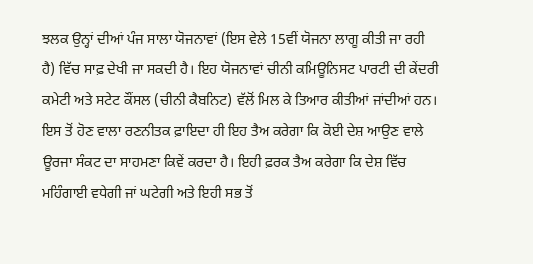ਝਲਕ ਉਨ੍ਹਾਂ ਦੀਆਂ ਪੰਜ ਸਾਲਾ ਯੋਜਨਾਵਾਂ (ਇਸ ਵੇਲੇ 15ਵੀਂ ਯੋਜਨਾ ਲਾਗੂ ਕੀਤੀ ਜਾ ਰਹੀ ਹੈ) ਵਿੱਚ ਸਾਫ਼ ਦੇਖੀ ਜਾ ਸਕਦੀ ਹੈ। ਇਹ ਯੋਜਨਾਵਾਂ ਚੀਨੀ ਕਮਿਊਨਿਸਟ ਪਾਰਟੀ ਦੀ ਕੇਂਦਰੀ ਕਮੇਟੀ ਅਤੇ ਸਟੇਟ ਕੌਂਸਲ (ਚੀਨੀ ਕੈਬਨਿਟ) ਵੱਲੋਂ ਮਿਲ ਕੇ ਤਿਆਰ ਕੀਤੀਆਂ ਜਾਂਦੀਆਂ ਹਨ। ਇਸ ਤੋਂ ਹੋਣ ਵਾਲਾ ਰਣਨੀਤਕ ਫ਼ਾਇਦਾ ਹੀ ਇਹ ਤੈਅ ਕਰੇਗਾ ਕਿ ਕੋਈ ਦੇਸ਼ ਆਉਣ ਵਾਲੇ ਊਰਜਾ ਸੰਕਟ ਦਾ ਸਾਹਮਣਾ ਕਿਵੇਂ ਕਰਦਾ ਹੈ। ਇਹੀ ਫ਼ਰਕ ਤੈਅ ਕਰੇਗਾ ਕਿ ਦੇਸ਼ ਵਿੱਚ ਮਹਿੰਗਾਈ ਵਧੇਗੀ ਜਾਂ ਘਟੇਗੀ ਅਤੇ ਇਹੀ ਸਭ ਤੋਂ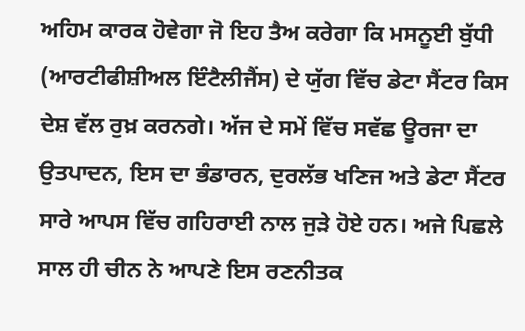ਅਹਿਮ ਕਾਰਕ ਹੋਵੇਗਾ ਜੋ ਇਹ ਤੈਅ ਕਰੇਗਾ ਕਿ ਮਸਨੂਈ ਬੁੱਧੀ (ਆਰਟੀਫੀਸ਼ੀਅਲ ਇੰਟੈਲੀਜੈਂਸ) ਦੇ ਯੁੱਗ ਵਿੱਚ ਡੇਟਾ ਸੈਂਟਰ ਕਿਸ ਦੇਸ਼ ਵੱਲ ਰੁਖ਼ ਕਰਨਗੇ। ਅੱਜ ਦੇ ਸਮੇਂ ਵਿੱਚ ਸਵੱਛ ਊਰਜਾ ਦਾ ਉਤਪਾਦਨ, ਇਸ ਦਾ ਭੰਡਾਰਨ, ਦੁਰਲੱਭ ਖਣਿਜ ਅਤੇ ਡੇਟਾ ਸੈਂਟਰ ਸਾਰੇ ਆਪਸ ਵਿੱਚ ਗਹਿਰਾਈ ਨਾਲ ਜੁੜੇ ਹੋਏ ਹਨ। ਅਜੇ ਪਿਛਲੇ ਸਾਲ ਹੀ ਚੀਨ ਨੇ ਆਪਣੇ ਇਸ ਰਣਨੀਤਕ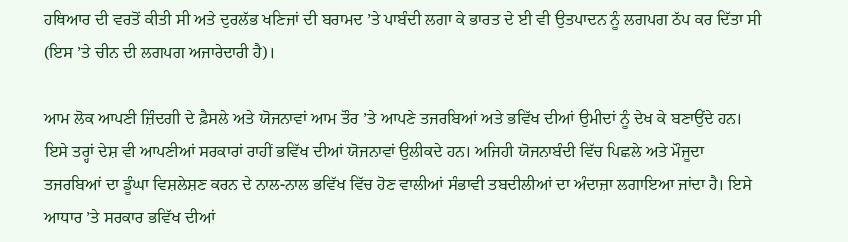ਹਥਿਆਰ ਦੀ ਵਰਤੋਂ ਕੀਤੀ ਸੀ ਅਤੇ ਦੁਰਲੱਭ ਖਣਿਜਾਂ ਦੀ ਬਰਾਮਦ ’ਤੇ ਪਾਬੰਦੀ ਲਗਾ ਕੇ ਭਾਰਤ ਦੇ ਈ ਵੀ ਉਤਪਾਦਨ ਨੂੰ ਲਗਪਗ ਠੱਪ ਕਰ ਦਿੱਤਾ ਸੀ (ਇਸ ’ਤੇ ਚੀਨ ਦੀ ਲਗਪਗ ਅਜਾਰੇਦਾਰੀ ਹੈ)।

ਆਮ ਲੋਕ ਆਪਣੀ ਜ਼ਿੰਦਗੀ ਦੇ ਫ਼ੈਸਲੇ ਅਤੇ ਯੋਜਨਾਵਾਂ ਆਮ ਤੌਰ ’ਤੇ ਆਪਣੇ ਤਜਰਬਿਆਂ ਅਤੇ ਭਵਿੱਖ ਦੀਆਂ ਉਮੀਦਾਂ ਨੂੰ ਦੇਖ ਕੇ ਬਣਾਉਂਦੇ ਹਨ। ਇਸੇ ਤਰ੍ਹਾਂ ਦੇਸ਼ ਵੀ ਆਪਣੀਆਂ ਸਰਕਾਰਾਂ ਰਾਹੀਂ ਭਵਿੱਖ ਦੀਆਂ ਯੋਜਨਾਵਾਂ ਉਲੀਕਦੇ ਹਨ। ਅਜਿਹੀ ਯੋਜਨਾਬੰਦੀ ਵਿੱਚ ਪਿਛਲੇ ਅਤੇ ਮੌਜੂਦਾ ਤਜਰਬਿਆਂ ਦਾ ਡੂੰਘਾ ਵਿਸ਼ਲੇਸ਼ਣ ਕਰਨ ਦੇ ਨਾਲ-ਨਾਲ ਭਵਿੱਖ ਵਿੱਚ ਹੋਣ ਵਾਲੀਆਂ ਸੰਭਾਵੀ ਤਬਦੀਲੀਆਂ ਦਾ ਅੰਦਾਜ਼ਾ ਲਗਾਇਆ ਜਾਂਦਾ ਹੈ। ਇਸੇ ਆਧਾਰ ’ਤੇ ਸਰਕਾਰ ਭਵਿੱਖ ਦੀਆਂ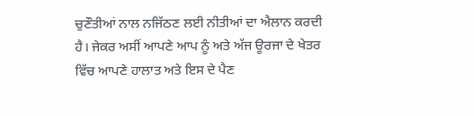ਚੁਣੌਤੀਆਂ ਨਾਲ ਨਜਿੱਠਣ ਲਈ ਨੀਤੀਆਂ ਦਾ ਐਲਾਨ ਕਰਦੀ ਹੈ। ਜੇਕਰ ਅਸੀਂ ਆਪਣੇ ਆਪ ਨੂੰ ਅਤੇ ਅੱਜ ਊਰਜਾ ਦੇ ਖੇਤਰ ਵਿੱਚ ਆਪਣੇ ਹਾਲਾਤ ਅਤੇ ਇਸ ਦੇ ਪੈਣ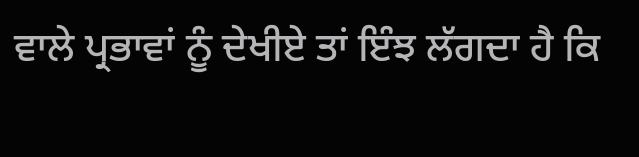ਵਾਲੇ ਪ੍ਰਭਾਵਾਂ ਨੂੰ ਦੇਖੀਏ ਤਾਂ ਇੰਝ ਲੱਗਦਾ ਹੈ ਕਿ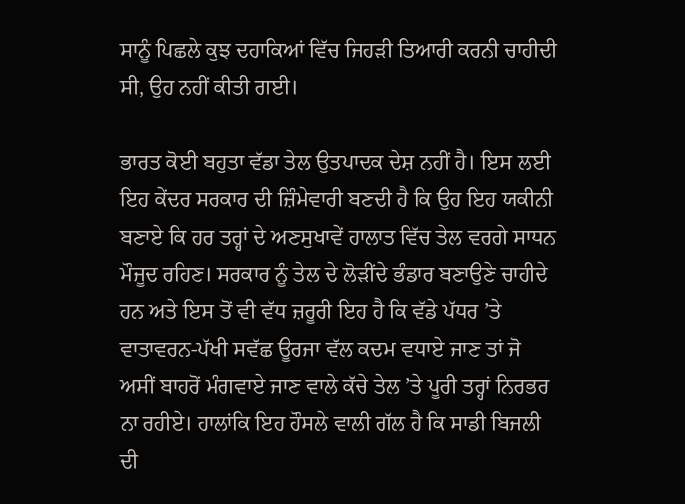ਸਾਨੂੰ ਪਿਛਲੇ ਕੁਝ ਦਹਾਕਿਆਂ ਵਿੱਚ ਜਿਹੜੀ ਤਿਆਰੀ ਕਰਨੀ ਚਾਹੀਦੀ ਸੀ, ਉਹ ਨਹੀਂ ਕੀਤੀ ਗਈ।

ਭਾਰਤ ਕੋਈ ਬਹੁਤਾ ਵੱਡਾ ਤੇਲ ਉਤਪਾਦਕ ਦੇਸ਼ ਨਹੀਂ ਹੈ। ਇਸ ਲਈ ਇਹ ਕੇਂਦਰ ਸਰਕਾਰ ਦੀ ਜ਼ਿੰਮੇਵਾਰੀ ਬਣਦੀ ਹੈ ਕਿ ਉਹ ਇਹ ਯਕੀਨੀ ਬਣਾਏ ਕਿ ਹਰ ਤਰ੍ਹਾਂ ਦੇ ਅਣਸੁਖਾਵੇਂ ਹਾਲਾਤ ਵਿੱਚ ਤੇਲ ਵਰਗੇ ਸਾਧਨ ਮੌਜੂਦ ਰਹਿਣ। ਸਰਕਾਰ ਨੂੰ ਤੇਲ ਦੇ ਲੋੜੀਂਦੇ ਭੰਡਾਰ ਬਣਾਉਣੇ ਚਾਹੀਦੇ ਹਨ ਅਤੇ ਇਸ ਤੋਂ ਵੀ ਵੱਧ ਜ਼ਰੂਰੀ ਇਹ ਹੈ ਕਿ ਵੱਡੇ ਪੱਧਰ ’ਤੇ ਵਾਤਾਵਰਨ-ਪੱਖੀ ਸਵੱਛ ਊਰਜਾ ਵੱਲ ਕਦਮ ਵਧਾਏ ਜਾਣ ਤਾਂ ਜੋ ਅਸੀਂ ਬਾਹਰੋਂ ਮੰਗਵਾਏ ਜਾਣ ਵਾਲੇ ਕੱਚੇ ਤੇਲ ’ਤੇ ਪੂਰੀ ਤਰ੍ਹਾਂ ਨਿਰਭਰ ਨਾ ਰਹੀਏ। ਹਾਲਾਂਕਿ ਇਹ ਹੌਸਲੇ ਵਾਲੀ ਗੱਲ ਹੈ ਕਿ ਸਾਡੀ ਬਿਜਲੀ ਦੀ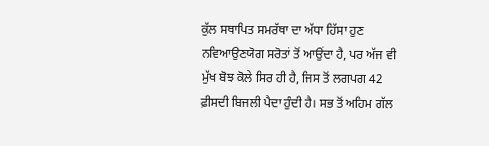ਕੁੱਲ ਸਥਾਪਿਤ ਸਮਰੱਥਾ ਦਾ ਅੱਧਾ ਹਿੱਸਾ ਹੁਣ ਨਵਿਆਉਣਯੋਗ ਸਰੋਤਾਂ ਤੋਂ ਆਉਂਦਾ ਹੈ, ਪਰ ਅੱਜ ਵੀ ਮੁੱਖ ਬੋਝ ਕੋਲੇ ਸਿਰ ਹੀ ਹੈ, ਜਿਸ ਤੋਂ ਲਗਪਗ 42 ਫ਼ੀਸਦੀ ਬਿਜਲੀ ਪੈਦਾ ਹੁੰਦੀ ਹੈ। ਸਭ ਤੋਂ ਅਹਿਮ ਗੱਲ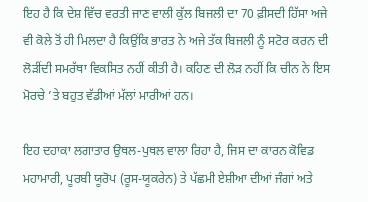ਇਹ ਹੈ ਕਿ ਦੇਸ਼ ਵਿੱਚ ਵਰਤੀ ਜਾਣ ਵਾਲੀ ਕੁੱਲ ਬਿਜਲੀ ਦਾ 70 ਫ਼ੀਸਦੀ ਹਿੱਸਾ ਅਜੇ ਵੀ ਕੋਲੇ ਤੋਂ ਹੀ ਮਿਲਦਾ ਹੈ ਕਿਉਂਕਿ ਭਾਰਤ ਨੇ ਅਜੇ ਤੱਕ ਬਿਜਲੀ ਨੂੰ ਸਟੋਰ ਕਰਨ ਦੀ ਲੋੜੀਂਦੀ ਸਮਰੱਥਾ ਵਿਕਸਿਤ ਨਹੀਂ ਕੀਤੀ ਹੈ। ਕਹਿਣ ਦੀ ਲੋੜ ਨਹੀਂ ਕਿ ਚੀਨ ਨੇ ਇਸ ਮੋਰਚੇ ’ਤੇ ਬਹੁਤ ਵੱਡੀਆਂ ਮੱਲਾਂ ਮਾਰੀਆਂ ਹਨ।

ਇਹ ਦਹਾਕਾ ਲਗਾਤਾਰ ਉਥਲ-ਪੁਥਲ ਵਾਲਾ ਰਿਹਾ ਹੈ, ਜਿਸ ਦਾ ਕਾਰਨ ਕੋਵਿਡ ਮਹਾਮਾਰੀ, ਪੂਰਬੀ ਯੂਰੋਪ (ਰੂਸ-ਯੂਕਰੇਨ) ਤੇ ਪੱਛਮੀ ਏਸ਼ੀਆ ਦੀਆਂ ਜੰਗਾਂ ਅਤੇ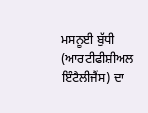ਮਸਨੂਈ ਬੁੱਧੀ (ਆਰਟੀਫੀਸ਼ੀਅਲ ਇੰਟੈਲੀਜੈਂਸ) ਦਾ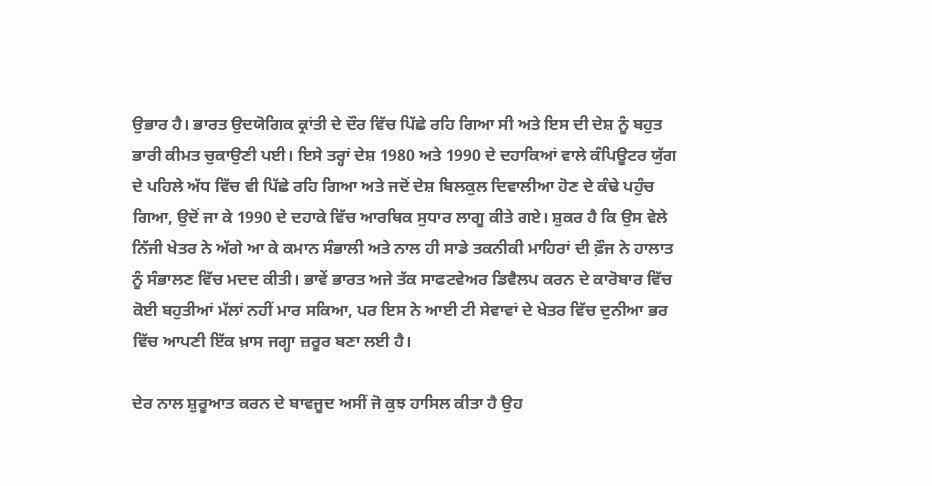ਉਭਾਰ ਹੈ। ਭਾਰਤ ਉਦਯੋਗਿਕ ਕ੍ਰਾਂਤੀ ਦੇ ਦੌਰ ਵਿੱਚ ਪਿੱਛੇ ਰਹਿ ਗਿਆ ਸੀ ਅਤੇ ਇਸ ਦੀ ਦੇਸ਼ ਨੂੰ ਬਹੁਤ ਭਾਰੀ ਕੀਮਤ ਚੁਕਾਉਣੀ ਪਈ। ਇਸੇ ਤਰ੍ਹਾਂ ਦੇਸ਼ 1980 ਅਤੇ 1990 ਦੇ ਦਹਾਕਿਆਂ ਵਾਲੇ ਕੰਪਿਊਟਰ ਯੁੱਗ ਦੇ ਪਹਿਲੇ ਅੱਧ ਵਿੱਚ ਵੀ ਪਿੱਛੇ ਰਹਿ ਗਿਆ ਅਤੇ ਜਦੋਂ ਦੇਸ਼ ਬਿਲਕੁਲ ਦਿਵਾਲੀਆ ਹੋਣ ਦੇ ਕੰਢੇ ਪਹੁੰਚ ਗਿਆ, ਉਦੋਂ ਜਾ ਕੇ 1990 ਦੇ ਦਹਾਕੇ ਵਿੱਚ ਆਰਥਿਕ ਸੁਧਾਰ ਲਾਗੂ ਕੀਤੇ ਗਏ। ਸ਼ੁਕਰ ਹੈ ਕਿ ਉਸ ਵੇਲੇ ਨਿੱਜੀ ਖੇਤਰ ਨੇ ਅੱਗੇ ਆ ਕੇ ਕਮਾਨ ਸੰਭਾਲੀ ਅਤੇ ਨਾਲ ਹੀ ਸਾਡੇ ਤਕਨੀਕੀ ਮਾਹਿਰਾਂ ਦੀ ਫ਼ੌਜ ਨੇ ਹਾਲਾਤ ਨੂੰ ਸੰਭਾਲਣ ਵਿੱਚ ਮਦਦ ਕੀਤੀ। ਭਾਵੇਂ ਭਾਰਤ ਅਜੇ ਤੱਕ ਸਾਫਟਵੇਅਰ ਡਿਵੈਲਪ ਕਰਨ ਦੇ ਕਾਰੋਬਾਰ ਵਿੱਚ ਕੋਈ ਬਹੁਤੀਆਂ ਮੱਲਾਂ ਨਹੀਂ ਮਾਰ ਸਕਿਆ, ਪਰ ਇਸ ਨੇ ਆਈ ਟੀ ਸੇਵਾਵਾਂ ਦੇ ਖੇਤਰ ਵਿੱਚ ਦੁਨੀਆ ਭਰ ਵਿੱਚ ਆਪਣੀ ਇੱਕ ਖ਼ਾਸ ਜਗ੍ਹਾ ਜ਼ਰੂਰ ਬਣਾ ਲਈ ਹੈ।

ਦੇਰ ਨਾਲ ਸ਼ੁਰੂਆਤ ਕਰਨ ਦੇ ਬਾਵਜੂਦ ਅਸੀਂ ਜੋ ਕੁਝ ਹਾਸਿਲ ਕੀਤਾ ਹੈ ਉਹ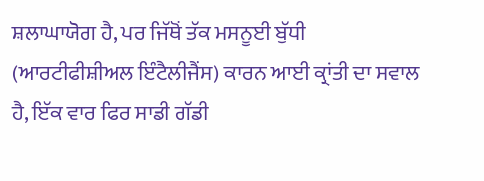ਸ਼ਲਾਘਾਯੋਗ ਹੈ, ਪਰ ਜਿੱਥੋਂ ਤੱਕ ਮਸਨੂਈ ਬੁੱਧੀ (ਆਰਟੀਫੀਸ਼ੀਅਲ ਇੰਟੈਲੀਜੈਂਸ) ਕਾਰਨ ਆਈ ਕ੍ਰਾਂਤੀ ਦਾ ਸਵਾਲ ਹੈ, ਇੱਕ ਵਾਰ ਫਿਰ ਸਾਡੀ ਗੱਡੀ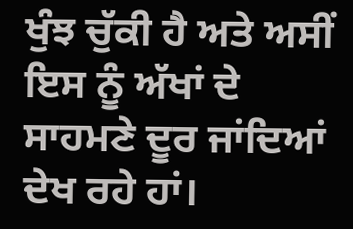ਖੁੰਝ ਚੁੱਕੀ ਹੈ ਅਤੇ ਅਸੀਂ ਇਸ ਨੂੰ ਅੱਖਾਂ ਦੇ ਸਾਹਮਣੇ ਦੂਰ ਜਾਂਦਿਆਂ ਦੇਖ ਰਹੇ ਹਾਂ।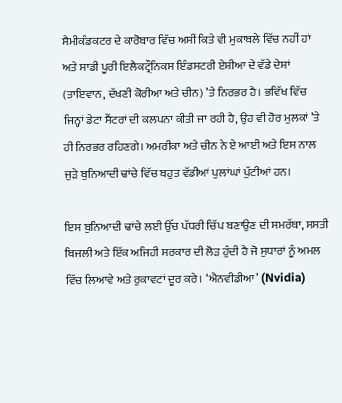ਸੈਮੀਕੰਡਕਟਰ ਦੇ ਕਾਰੋਬਾਰ ਵਿੱਚ ਅਸੀਂ ਕਿਤੇ ਵੀ ਮੁਕਾਬਲੇ ਵਿੱਚ ਨਹੀਂ ਹਾਂ ਅਤੇ ਸਾਡੀ ਪੂਰੀ ਇਲੈਕਟ੍ਰੌਨਿਕਸ ਇੰਡਸਟਰੀ ਏਸ਼ੀਆ ਦੇ ਵੱਡੇ ਦੇਸ਼ਾਂ (ਤਾਇਵਾਨ, ਦੱਖਣੀ ਕੋਰੀਆ ਅਤੇ ਚੀਨ) ’ਤੇ ਨਿਰਭਰ ਹੈ। ਭਵਿੱਖ ਵਿੱਚ ਜਿਨ੍ਹਾਂ ਡੇਟਾ ਸੈਂਟਰਾਂ ਦੀ ਕਲਪਨਾ ਕੀਤੀ ਜਾ ਰਹੀ ਹੈ, ਉਹ ਵੀ ਹੋਰ ਮੁਲਕਾਂ ’ਤੇ ਹੀ ਨਿਰਭਰ ਰਹਿਣਗੇ। ਅਮਰੀਕਾ ਅਤੇ ਚੀਨ ਨੇ ਏ ਆਈ ਅਤੇ ਇਸ ਨਾਲ ਜੁੜੇ ਬੁਨਿਆਦੀ ਢਾਂਚੇ ਵਿੱਚ ਬਹੁਤ ਵੱਡੀਆਂ ਪੁਲਾਂਘਾਂ ਪੁੱਟੀਆਂ ਹਨ।

ਇਸ ਬੁਨਿਆਦੀ ਢਾਂਚੇ ਲਈ ਉੱਚ ਪੱਧਰੀ ਚਿੱਪ ਬਣਾਉਣ ਦੀ ਸਮਰੱਥਾ, ਸਸਤੀ ਬਿਜਲੀ ਅਤੇ ਇੱਕ ਅਜਿਹੀ ਸਰਕਾਰ ਦੀ ਲੋੜ ਹੁੰਦੀ ਹੈ ਜੋ ਸੁਧਾਰਾਂ ਨੂੰ ਅਮਲ ਵਿੱਚ ਲਿਆਵੇ ਅਤੇ ਰੁਕਾਵਟਾਂ ਦੂਰ ਕਰੇ। ‘ਐਨਵੀਡੀਆ’ (Nvidia)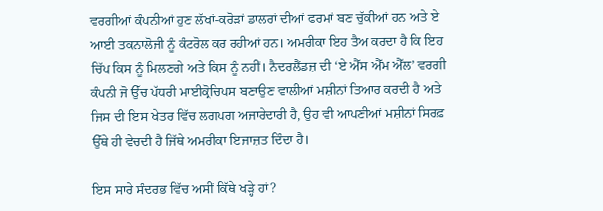ਵਰਗੀਆਂ ਕੰਪਨੀਆਂ ਹੁਣ ਲੱਖਾਂ-ਕਰੋੜਾਂ ਡਾਲਰਾਂ ਦੀਆਂ ਫਰਮਾਂ ਬਣ ਚੁੱਕੀਆਂ ਹਨ ਅਤੇ ਏ ਆਈ ਤਕਨਾਲੋਜੀ ਨੂੰ ਕੰਟਰੋਲ ਕਰ ਰਹੀਆਂ ਹਨ। ਅਮਰੀਕਾ ਇਹ ਤੈਅ ਕਰਦਾ ਹੈ ਕਿ ਇਹ ਚਿੱਪ ਕਿਸ ਨੂੰ ਮਿਲਣਗੇ ਅਤੇ ਕਿਸ ਨੂੰ ਨਹੀਂ। ਨੈਦਰਲੈਂਡਜ਼ ਦੀ ‘ਏ ਐੱਸ ਐੱਮ ਐੱਲ’ ਵਰਗੀ ਕੰਪਨੀ ਜੋ ਉੱਚ ਪੱਧਰੀ ਮਾਈਕ੍ਰੋਚਿਪਸ ਬਣਾਉਣ ਵਾਲੀਆਂ ਮਸ਼ੀਨਾਂ ਤਿਆਰ ਕਰਦੀ ਹੈ ਅਤੇ ਜਿਸ ਦੀ ਇਸ ਖੇਤਰ ਵਿੱਚ ਲਗਪਗ ਅਜਾਰੇਦਾਰੀ ਹੈ, ਉਹ ਵੀ ਆਪਣੀਆਂ ਮਸ਼ੀਨਾਂ ਸਿਰਫ਼ ਉੱਥੇ ਹੀ ਵੇਚਦੀ ਹੈ ਜਿੱਥੇ ਅਮਰੀਕਾ ਇਜਾਜ਼ਤ ਦਿੰਦਾ ਹੈ।

ਇਸ ਸਾਰੇ ਸੰਦਰਭ ਵਿੱਚ ਅਸੀਂ ਕਿੱਥੇ ਖੜ੍ਹੇ ਹਾਂ?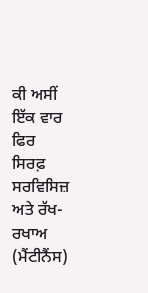ਕੀ ਅਸੀਂ ਇੱਕ ਵਾਰ ਫਿਰ ਸਿਰਫ਼ ਸਰਵਿਸਿਜ਼ ਅਤੇ ਰੱਖ-ਰਖਾਅ (ਮੈਂਟੀਨੈਂਸ)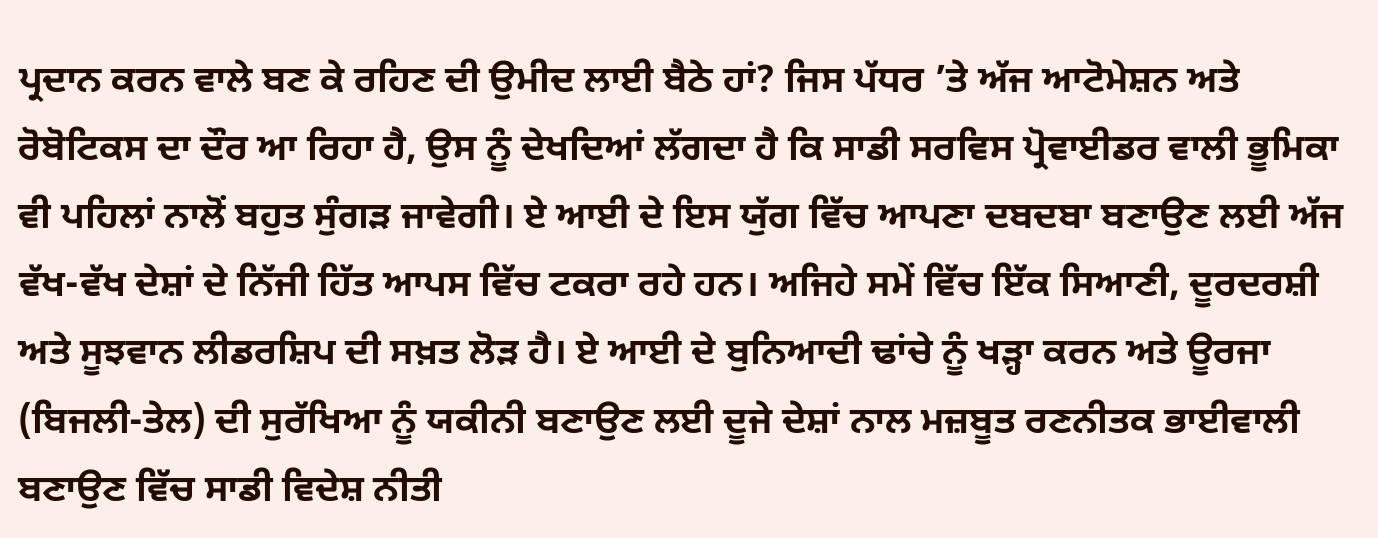ਪ੍ਰਦਾਨ ਕਰਨ ਵਾਲੇ ਬਣ ਕੇ ਰਹਿਣ ਦੀ ਉਮੀਦ ਲਾਈ ਬੈਠੇ ਹਾਂ? ਜਿਸ ਪੱਧਰ ’ਤੇ ਅੱਜ ਆਟੋਮੇਸ਼ਨ ਅਤੇ ਰੋਬੋਟਿਕਸ ਦਾ ਦੌਰ ਆ ਰਿਹਾ ਹੈ, ਉਸ ਨੂੰ ਦੇਖਦਿਆਂ ਲੱਗਦਾ ਹੈ ਕਿ ਸਾਡੀ ਸਰਵਿਸ ਪ੍ਰੋਵਾਈਡਰ ਵਾਲੀ ਭੂਮਿਕਾ ਵੀ ਪਹਿਲਾਂ ਨਾਲੋਂ ਬਹੁਤ ਸੁੰਗੜ ਜਾਵੇਗੀ। ਏ ਆਈ ਦੇ ਇਸ ਯੁੱਗ ਵਿੱਚ ਆਪਣਾ ਦਬਦਬਾ ਬਣਾਉਣ ਲਈ ਅੱਜ ਵੱਖ-ਵੱਖ ਦੇਸ਼ਾਂ ਦੇ ਨਿੱਜੀ ਹਿੱਤ ਆਪਸ ਵਿੱਚ ਟਕਰਾ ਰਹੇ ਹਨ। ਅਜਿਹੇ ਸਮੇਂ ਵਿੱਚ ਇੱਕ ਸਿਆਣੀ, ਦੂਰਦਰਸ਼ੀ ਅਤੇ ਸੂਝਵਾਨ ਲੀਡਰਸ਼ਿਪ ਦੀ ਸਖ਼ਤ ਲੋੜ ਹੈ। ਏ ਆਈ ਦੇ ਬੁਨਿਆਦੀ ਢਾਂਚੇ ਨੂੰ ਖੜ੍ਹਾ ਕਰਨ ਅਤੇ ਊਰਜਾ (ਬਿਜਲੀ-ਤੇਲ) ਦੀ ਸੁਰੱਖਿਆ ਨੂੰ ਯਕੀਨੀ ਬਣਾਉਣ ਲਈ ਦੂਜੇ ਦੇਸ਼ਾਂ ਨਾਲ ਮਜ਼ਬੂਤ ਰਣਨੀਤਕ ਭਾਈਵਾਲੀ ਬਣਾਉਣ ਵਿੱਚ ਸਾਡੀ ਵਿਦੇਸ਼ ਨੀਤੀ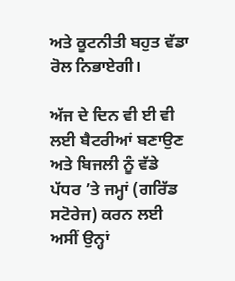ਅਤੇ ਕੂਟਨੀਤੀ ਬਹੁਤ ਵੱਡਾ ਰੋਲ ਨਿਭਾਏਗੀ।

ਅੱਜ ਦੇ ਦਿਨ ਵੀ ਈ ਵੀ ਲਈ ਬੈਟਰੀਆਂ ਬਣਾਉਣ ਅਤੇ ਬਿਜਲੀ ਨੂੰ ਵੱਡੇ ਪੱਧਰ ’ਤੇ ਜਮ੍ਹਾਂ (ਗਰਿੱਡ ਸਟੋਰੇਜ) ਕਰਨ ਲਈ ਅਸੀਂ ਉਨ੍ਹਾਂ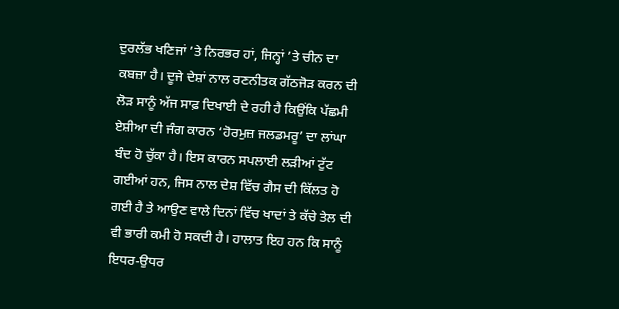ਦੁਰਲੱਭ ਖਣਿਜਾਂ ’ਤੇ ਨਿਰਭਰ ਹਾਂ, ਜਿਨ੍ਹਾਂ ’ਤੇ ਚੀਨ ਦਾ ਕਬਜ਼ਾ ਹੈ। ਦੂਜੇ ਦੇਸ਼ਾਂ ਨਾਲ ਰਣਨੀਤਕ ਗੱਠਜੋੜ ਕਰਨ ਦੀ ਲੋੜ ਸਾਨੂੰ ਅੱਜ ਸਾਫ਼ ਦਿਖਾਈ ਦੇ ਰਹੀ ਹੈ ਕਿਉਂਕਿ ਪੱਛਮੀ ਏਸ਼ੀਆ ਦੀ ਜੰਗ ਕਾਰਨ ‘ਹੋਰਮੁਜ਼ ਜਲਡਮਰੂ’ ਦਾ ਲਾਂਘਾ ਬੰਦ ਹੋ ਚੁੱਕਾ ਹੈ। ਇਸ ਕਾਰਨ ਸਪਲਾਈ ਲੜੀਆਂ ਟੁੱਟ ਗਈਆਂ ਹਨ, ਜਿਸ ਨਾਲ ਦੇਸ਼ ਵਿੱਚ ਗੈਸ ਦੀ ਕਿੱਲਤ ਹੋ ਗਈ ਹੈ ਤੇ ਆਉਣ ਵਾਲੇ ਦਿਨਾਂ ਵਿੱਚ ਖਾਦਾਂ ਤੇ ਕੱਚੇ ਤੇਲ ਦੀ ਵੀ ਭਾਰੀ ਕਮੀ ਹੋ ਸਕਦੀ ਹੈ। ਹਾਲਾਤ ਇਹ ਹਨ ਕਿ ਸਾਨੂੰ ਇਧਰ-ਉਧਰ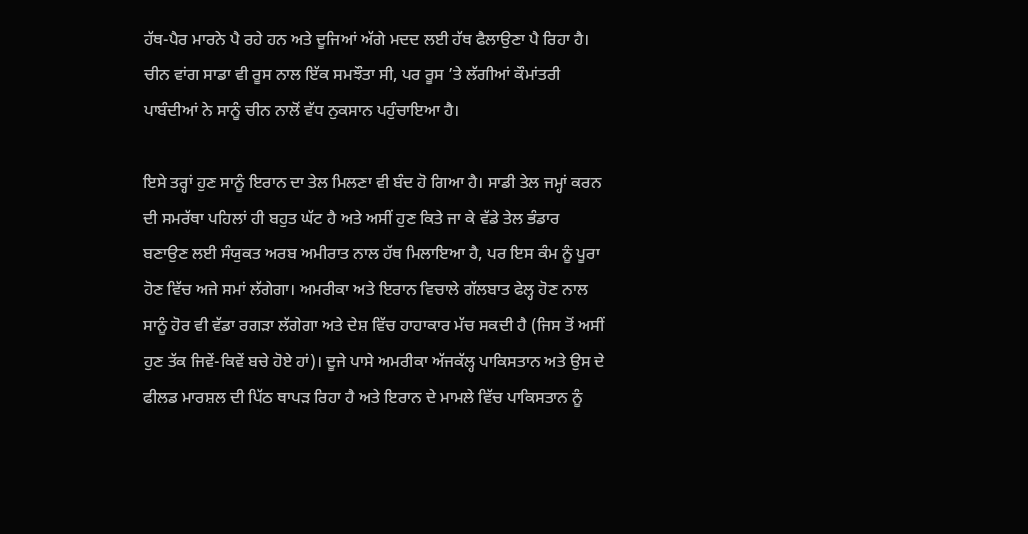ਹੱਥ-ਪੈਰ ਮਾਰਨੇ ਪੈ ਰਹੇ ਹਨ ਅਤੇ ਦੂਜਿਆਂ ਅੱਗੇ ਮਦਦ ਲਈ ਹੱਥ ਫੈਲਾਉਣਾ ਪੈ ਰਿਹਾ ਹੈ। ਚੀਨ ਵਾਂਗ ਸਾਡਾ ਵੀ ਰੂਸ ਨਾਲ ਇੱਕ ਸਮਝੌਤਾ ਸੀ, ਪਰ ਰੂਸ ’ਤੇ ਲੱਗੀਆਂ ਕੌਮਾਂਤਰੀ ਪਾਬੰਦੀਆਂ ਨੇ ਸਾਨੂੰ ਚੀਨ ਨਾਲੋਂ ਵੱਧ ਨੁਕਸਾਨ ਪਹੁੰਚਾਇਆ ਹੈ।

ਇਸੇ ਤਰ੍ਹਾਂ ਹੁਣ ਸਾਨੂੰ ਇਰਾਨ ਦਾ ਤੇਲ ਮਿਲਣਾ ਵੀ ਬੰਦ ਹੋ ਗਿਆ ਹੈ। ਸਾਡੀ ਤੇਲ ਜਮ੍ਹਾਂ ਕਰਨ ਦੀ ਸਮਰੱਥਾ ਪਹਿਲਾਂ ਹੀ ਬਹੁਤ ਘੱਟ ਹੈ ਅਤੇ ਅਸੀਂ ਹੁਣ ਕਿਤੇ ਜਾ ਕੇ ਵੱਡੇ ਤੇਲ ਭੰਡਾਰ ਬਣਾਉਣ ਲਈ ਸੰਯੁਕਤ ਅਰਬ ਅਮੀਰਾਤ ਨਾਲ ਹੱਥ ਮਿਲਾਇਆ ਹੈ, ਪਰ ਇਸ ਕੰਮ ਨੂੰ ਪੂਰਾ ਹੋਣ ਵਿੱਚ ਅਜੇ ਸਮਾਂ ਲੱਗੇਗਾ। ਅਮਰੀਕਾ ਅਤੇ ਇਰਾਨ ਵਿਚਾਲੇ ਗੱਲਬਾਤ ਫੇਲ੍ਹ ਹੋਣ ਨਾਲ ਸਾਨੂੰ ਹੋਰ ਵੀ ਵੱਡਾ ਰਗੜਾ ਲੱਗੇਗਾ ਅਤੇ ਦੇਸ਼ ਵਿੱਚ ਹਾਹਾਕਾਰ ਮੱਚ ਸਕਦੀ ਹੈ (ਜਿਸ ਤੋਂ ਅਸੀਂ ਹੁਣ ਤੱਕ ਜਿਵੇਂ-ਕਿਵੇਂ ਬਚੇ ਹੋਏ ਹਾਂ)। ਦੂਜੇ ਪਾਸੇ ਅਮਰੀਕਾ ਅੱਜਕੱਲ੍ਹ ਪਾਕਿਸਤਾਨ ਅਤੇ ਉਸ ਦੇ ਫੀਲਡ ਮਾਰਸ਼ਲ ਦੀ ਪਿੱਠ ਥਾਪੜ ਰਿਹਾ ਹੈ ਅਤੇ ਇਰਾਨ ਦੇ ਮਾਮਲੇ ਵਿੱਚ ਪਾਕਿਸਤਾਨ ਨੂੰ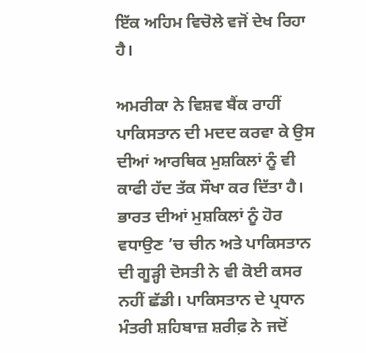ਇੱਕ ਅਹਿਮ ਵਿਚੋਲੇ ਵਜੋਂ ਦੇਖ ਰਿਹਾ ਹੈ।

ਅਮਰੀਕਾ ਨੇ ਵਿਸ਼ਵ ਬੈਂਕ ਰਾਹੀਂ ਪਾਕਿਸਤਾਨ ਦੀ ਮਦਦ ਕਰਵਾ ਕੇ ਉਸ ਦੀਆਂ ਆਰਥਿਕ ਮੁਸ਼ਕਿਲਾਂ ਨੂੰ ਵੀ ਕਾਫੀ ਹੱਦ ਤੱਕ ਸੌਖਾ ਕਰ ਦਿੱਤਾ ਹੈ। ਭਾਰਤ ਦੀਆਂ ਮੁਸ਼ਕਿਲਾਂ ਨੂੰ ਹੋਰ ਵਧਾਉਣ ’ਚ ਚੀਨ ਅਤੇ ਪਾਕਿਸਤਾਨ ਦੀ ਗੂੜ੍ਹੀ ਦੋਸਤੀ ਨੇ ਵੀ ਕੋਈ ਕਸਰ ਨਹੀਂ ਛੱਡੀ। ਪਾਕਿਸਤਾਨ ਦੇ ਪ੍ਰਧਾਨ ਮੰਤਰੀ ਸ਼ਹਿਬਾਜ਼ ਸ਼ਰੀਫ਼ ਨੇ ਜਦੋਂ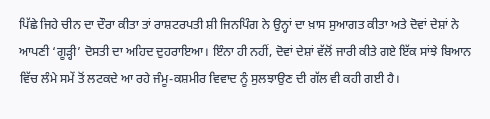ਪਿੱਛੇ ਜਿਹੇ ਚੀਨ ਦਾ ਦੌਰਾ ਕੀਤਾ ਤਾਂ ਰਾਸ਼ਟਰਪਤੀ ਸ਼ੀ ਜਿਨਪਿੰਗ ਨੇ ਉਨ੍ਹਾਂ ਦਾ ਖ਼ਾਸ ਸੁਆਗਤ ਕੀਤਾ ਅਤੇ ਦੋਵਾਂ ਦੇਸ਼ਾਂ ਨੇ ਆਪਣੀ ‘ਗੂੜ੍ਹੀ’ ਦੋਸਤੀ ਦਾ ਅਹਿਦ ਦੁਹਰਾਇਆ। ਇੰਨਾ ਹੀ ਨਹੀਂ, ਦੋਵਾਂ ਦੇਸ਼ਾਂ ਵੱਲੋਂ ਜਾਰੀ ਕੀਤੇ ਗਏ ਇੱਕ ਸਾਂਝੇ ਬਿਆਨ ਵਿੱਚ ਲੰਮੇ ਸਮੇਂ ਤੋਂ ਲਟਕਦੇ ਆ ਰਹੇ ਜੰਮੂ-ਕਸ਼ਮੀਰ ਵਿਵਾਦ ਨੂੰ ਸੁਲਝਾਉਣ ਦੀ ਗੱਲ ਵੀ ਕਹੀ ਗਈ ਹੈ।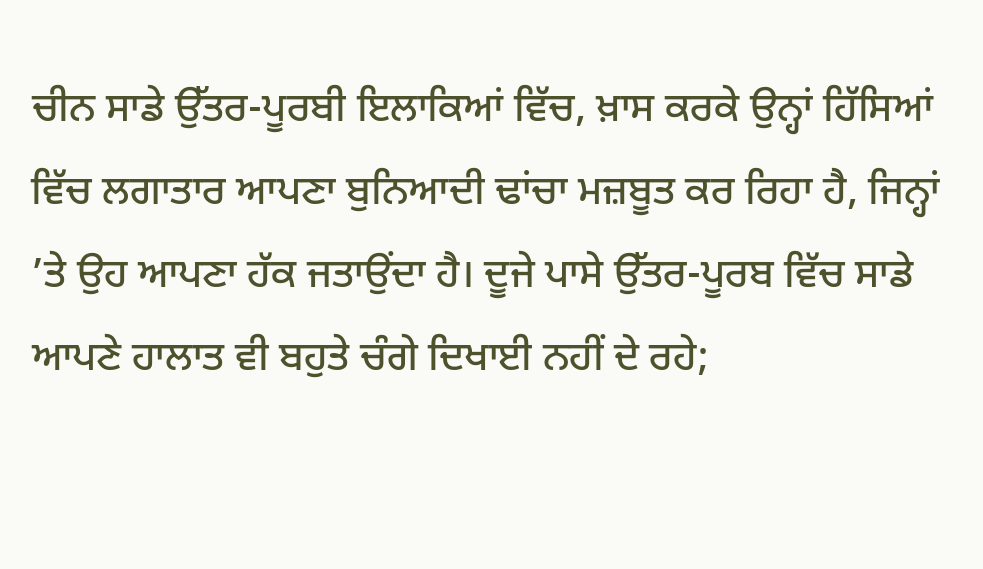ਚੀਨ ਸਾਡੇ ਉੱਤਰ-ਪੂਰਬੀ ਇਲਾਕਿਆਂ ਵਿੱਚ, ਖ਼ਾਸ ਕਰਕੇ ਉਨ੍ਹਾਂ ਹਿੱਸਿਆਂ ਵਿੱਚ ਲਗਾਤਾਰ ਆਪਣਾ ਬੁਨਿਆਦੀ ਢਾਂਚਾ ਮਜ਼ਬੂਤ ਕਰ ਰਿਹਾ ਹੈ, ਜਿਨ੍ਹਾਂ ’ਤੇ ਉਹ ਆਪਣਾ ਹੱਕ ਜਤਾਉਂਦਾ ਹੈ। ਦੂਜੇ ਪਾਸੇ ਉੱਤਰ-ਪੂਰਬ ਵਿੱਚ ਸਾਡੇ ਆਪਣੇ ਹਾਲਾਤ ਵੀ ਬਹੁਤੇ ਚੰਗੇ ਦਿਖਾਈ ਨਹੀਂ ਦੇ ਰਹੇ;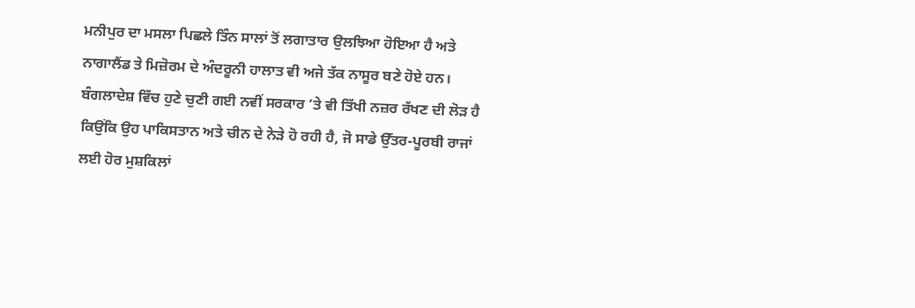ਮਨੀਪੁਰ ਦਾ ਮਸਲਾ ਪਿਛਲੇ ਤਿੰਨ ਸਾਲਾਂ ਤੋਂ ਲਗਾਤਾਰ ਉਲਝਿਆ ਹੋਇਆ ਹੈ ਅਤੇ ਨਾਗਾਲੈਂਡ ਤੇ ਮਿਜ਼ੋਰਮ ਦੇ ਅੰਦਰੂਨੀ ਹਾਲਾਤ ਵੀ ਅਜੇ ਤੱਕ ਨਾਸੂਰ ਬਣੇ ਹੋਏ ਹਨ। ਬੰਗਲਾਦੇਸ਼ ਵਿੱਚ ਹੁਣੇ ਚੁਣੀ ਗਈ ਨਵੀਂ ਸਰਕਾਰ ’ਤੇ ਵੀ ਤਿੱਖੀ ਨਜ਼ਰ ਰੱਖਣ ਦੀ ਲੋੜ ਹੈ ਕਿਉਂਕਿ ਉਹ ਪਾਕਿਸਤਾਨ ਅਤੇ ਚੀਨ ਦੇ ਨੇੜੇ ਹੋ ਰਹੀ ਹੈ, ਜੋ ਸਾਡੇ ਉੱਤਰ-ਪੂਰਬੀ ਰਾਜਾਂ ਲਈ ਹੋਰ ਮੁਸ਼ਕਿਲਾਂ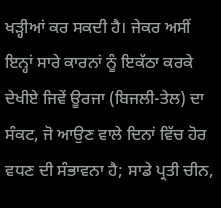ਖੜ੍ਹੀਆਂ ਕਰ ਸਕਦੀ ਹੈ। ਜੇਕਰ ਅਸੀਂ ਇਨ੍ਹਾਂ ਸਾਰੇ ਕਾਰਨਾਂ ਨੂੰ ਇਕੱਠਾ ਕਰਕੇ ਦੇਖੀਏ ਜਿਵੇਂ ਊਰਜਾ (ਬਿਜਲੀ-ਤੇਲ) ਦਾ ਸੰਕਟ, ਜੋ ਆਉਣ ਵਾਲੇ ਦਿਨਾਂ ਵਿੱਚ ਹੋਰ ਵਧਣ ਦੀ ਸੰਭਾਵਨਾ ਹੈ; ਸਾਡੇ ਪ੍ਰਤੀ ਚੀਨ,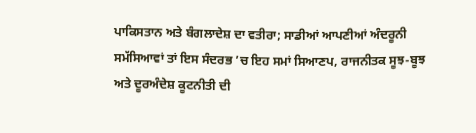ਪਾਕਿਸਤਾਨ ਅਤੇ ਬੰਗਲਾਦੇਸ਼ ਦਾ ਵਤੀਰਾ; ਸਾਡੀਆਂ ਆਪਣੀਆਂ ਅੰਦਰੂਨੀ ਸਮੱਸਿਆਵਾਂ ਤਾਂ ਇਸ ਸੰਦਰਭ ’ਚ ਇਹ ਸਮਾਂ ਸਿਆਣਪ, ਰਾਜਨੀਤਕ ਸੂਝ-ਬੂਝ ਅਤੇ ਦੂਰਅੰਦੇਸ਼ ਕੂਟਨੀਤੀ ਦੀ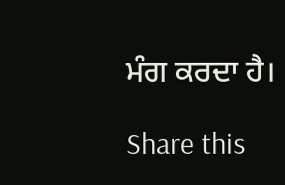ਮੰਗ ਕਰਦਾ ਹੈ।

Share this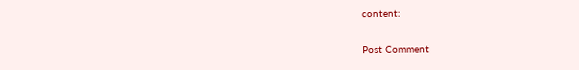content:

Post Comment